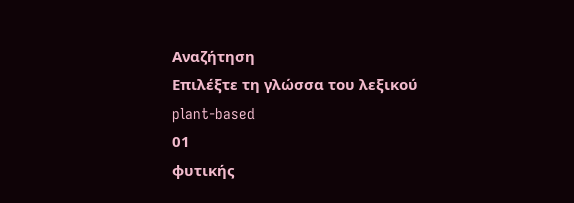Αναζήτηση
Επιλέξτε τη γλώσσα του λεξικού
plant-based
01
φυτικής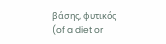βάσης, φυτικός
(of a diet or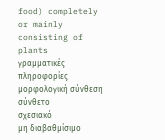food) completely or mainly consisting of plants
γραμματικές πληροφορίες
μορφολογική σύνθεση
σύνθετο
σχεσιακό
μη διαβαθμίσιμο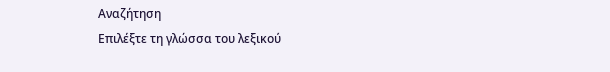Αναζήτηση
Επιλέξτε τη γλώσσα του λεξικού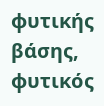φυτικής βάσης, φυτικός